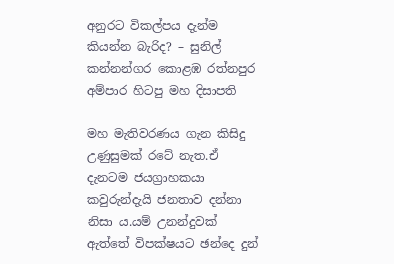අනුරට විකල්පය දැන්ම කියන්න බැරිද? – සුනිල් කන්නන්ගර කොළඹ රත්නපුර අම්පාර හිටපු මහ දිසාපති

මහ මැතිවරණය ගැන කිසිදු උණුසුමක් රටේ නැත.ඒ දැනටම ජයග්‍රාහකයා කවුරුන්දැයි ජනතාව දන්නා නිසා ය.යම් උනන්දුවක් ඇත්තේ විපක්ෂයට ඡන්දෙ දුන්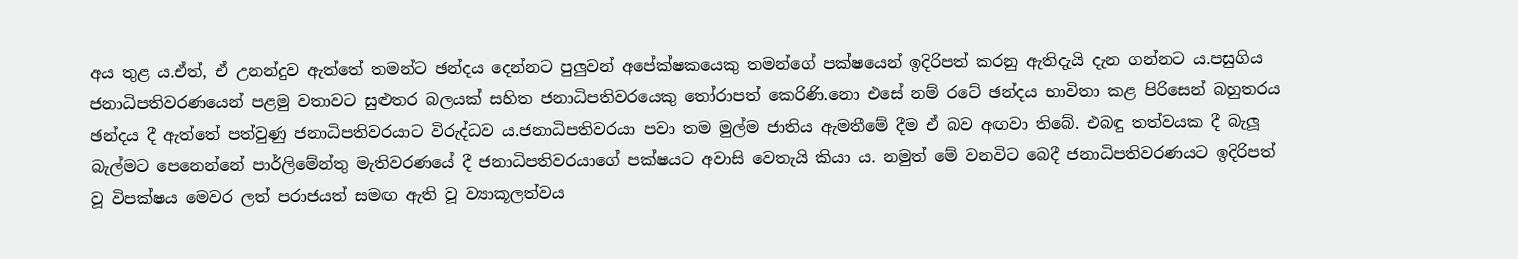අය තුළ ය.ඒත්, ඒ උනන්දුව ඇත්තේ තමන්ට ඡන්දය දෙන්නට පුලුවන් අපේක්ෂකයෙකු තමන්ගේ පක්ෂයෙන් ඉදිරිපත් කරනු ඇතිදැයි දැන ගන්නට ය.පසුගිය ජනාධිපතිවරණයෙන් පළමු වතාවට සුළුතර බලයක් සහිත ජනාධිපතිවරයෙකු තෝරාපත් කෙරිණි.නො එසේ නම් රටේ ඡන්දය භාවිතා කළ පිරිසෙන් බහුතරය ඡන්දය දී ඇත්තේ පත්වුණු ජනාධිපතිවරයාට විරුද්ධව ය.ජනාධිපතිවරයා පවා තම මුල්ම ජාතිය ඇමතීමේ දීම ඒ බව අඟවා තිබේ. එබඳු තත්වයක දී බැලූ බැල්මට පෙනෙන්නේ පාර්ලිමේන්තු මැතිවරණයේ දී ජනාධිපතිවරයාගේ පක්ෂයට අවාසි වෙතැයි කියා ය. නමුත් මේ වනවිට බෙදී ජනාධිපතිවරණයට ඉදිරිපත් වූ විපක්ෂය මෙවර ලත් පරාජයත් සමඟ ඇති වූ ව්‍යාකූලත්වය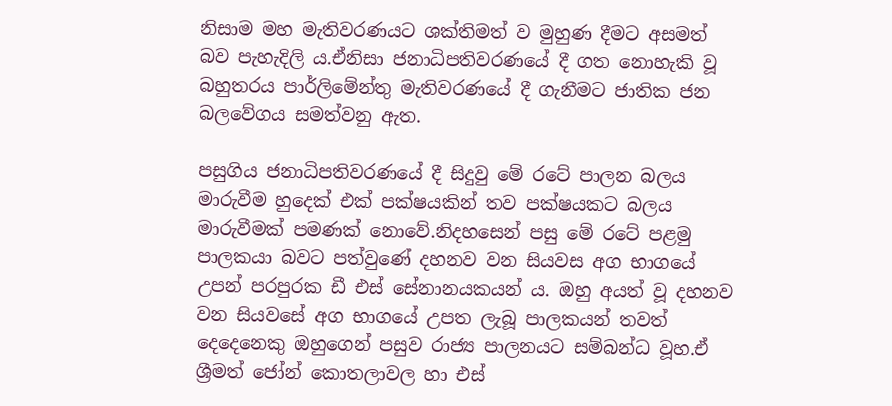නිසාම මහ මැතිවරණයට ශක්තිමත් ව මුහුණ දීමට අසමත් බව පැහැදිලි ය.ඒනිසා ජනාධිපතිවරණයේ දී ගත නොහැකි වූ බහුතරය පාර්ලිමේන්තු මැතිවරණයේ දී ගැනීමට ජාතික ජන බලවේගය සමත්වනු ඇත.

පසුගිය ජනාධිපතිවරණයේ දී සිදුවු මේ රටේ පාලන බලය මාරුවීම හුදෙක් එක් පක්ෂයකින් තව පක්ෂයකට බලය මාරුවීමක් පමණක් නොවේ.නිදහසෙන් පසු මේ රටේ පළමු පාලකයා බවට පත්වුණේ දහනව වන සියවස අග භාගයේ උපන් පරපුරක ඩී එස් සේනානයකයන් ය. ඔහු අයත් වූ දහනව වන සියවසේ අග භාගයේ උපත ලැබූ පාලකයන් තවත් දෙදෙනෙකු ඔහුගෙන් පසුව රාජ්‍ය පාලනයට සම්බන්ධ වූහ.ඒ ශ්‍රීමත් ජෝන් කොතලාවල හා එස්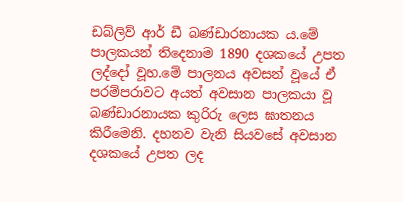ඩබ්ලිව් ආර් ඩී බණ්ඩාරනායක ය.මේ පාලකයන් තිදෙනාම 1890 දශකයේ උපත ලද්දෝ වූහ.මේ පාලනය අවසන් වූයේ ඒ පරම්පරාවට අයත් අවසාන පාලකයා වූ බණ්ඩාරනායක කුරිරු ලෙස ඝාතනය කිරීමෙනි. දහනව වැනි සියවසේ අවසාන දශකයේ උපත ලද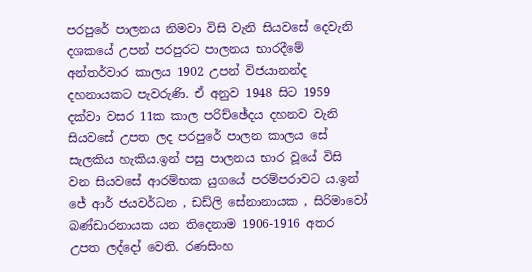පරපුරේ පාලනය නිමවා විසි වැනි සියවසේ දෙවැනි දශකයේ උපන් පරපුරට පාලනය භාරදීමේ අන්තර්වාර කාලය 1902 උපන් විජයානන්ද දහනායකට පැවරුණි. ඒ අනුව 1948 සිට 1959 දක්වා වසර 11ක කාල පරිච්ඡේදය දහනව වැනි සියවසේ උපත ලද පරපුරේ පාලන කාලය සේ සැලකිය හැකිය.ඉන් පසු පාලනය භාර වූයේ විසි වන සියවසේ ආරම්භක යුගයේ පරම්පරාවට ය.ඉන් ජේ ආර් ජයවර්ධන , ඩඩ්ලි සේනානායක , සිරිමාවෝ බණ්ඩාරනායක යන තිදෙනාම 1906-1916 අතර උපත ලද්දෝ වෙති. රණසිංහ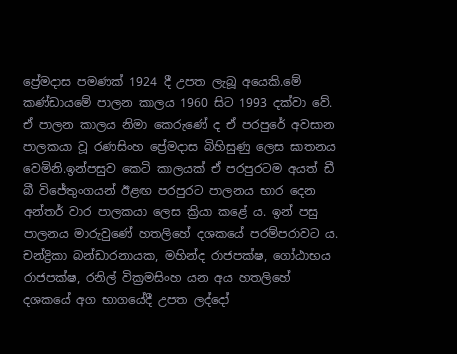ප්‍රේමදාස පමණක් 1924 දී උපත ලැබූ අයෙකි.මේ කණ්ඩායමේ පාලන කාලය 1960 සිට 1993 දක්වා වේ. ඒ පාලන කාලය නිමා කෙරුණේ ද ඒ පරපුරේ අවසාන පාලකයා වූ රණසිංහ ප්‍රේමදාස බිහිසුණු ලෙස ඝාතනය වෙමිනි.ඉන්පසුව කෙටි කාලයක් ඒ පරපුරටම අයත් ඩී බී විජේතුංගයන් ඊළඟ පරපුරට පාලනය භාර දෙන අන්තර් වාර පාලකයා ලෙස ක්‍රියා කළේ ය. ඉන් පසු පාලනය මාරුවුණේ හතලිහේ දශකයේ පරම්පරාවට ය. චන්ද්‍රිකා බන්ඩාරනායක, මහින්ද රාජපක්ෂ, ගෝඨාභය රාජපක්ෂ, රනිල් වික්‍රමසිංහ යන අය හතලිහේ දශකයේ අග භාගයේදී උපත ලද්දෝ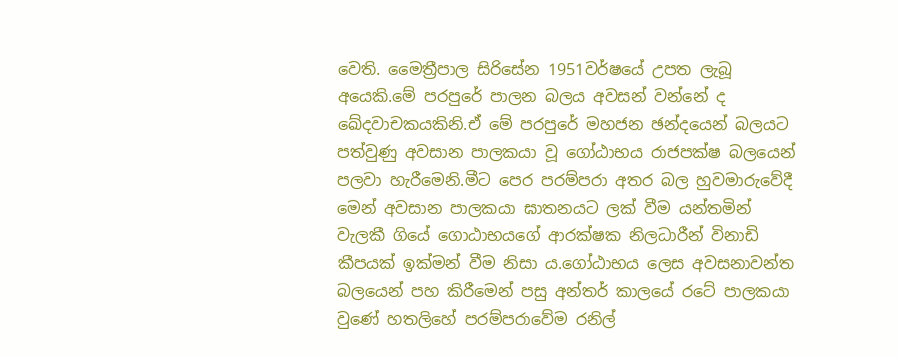වෙති. මෛත්‍රීපාල සිරිසේන 1951වර්ෂයේ උපත ලැබූ අයෙකි.මේ පරපුරේ පාලන බලය අවසන් වන්නේ ද ඛේදවාචකයකිනි.ඒ මේ පරපුරේ මහජන ඡන්දයෙන් බලයට පත්වුණු අවසාන පාලකයා වූ ගෝඨාභය රාජපක්ෂ බලයෙන් පලවා හැරීමෙනි.මීට පෙර පරම්පරා අතර බල හුවමාරුවේදී මෙන් අවසාන පාලකයා ඝාතනයට ලක් වීම යන්තමින් වැලකී ගියේ ගොඨාභයගේ ආරක්ෂක නිලධාරීන් විනාඩි කීපයක් ඉක්මන් වීම නිසා ය.ගෝඨාභය ලෙස අවසනාවන්‍ත බලයෙන් පහ කිරීමෙන් පසු අන්තර් කාලයේ රටේ පාලකයා වුණේ හතලිහේ පරම්පරාවේම රනිල්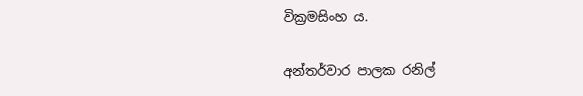වික්‍රමසිංහ ය.

අන්තර්වාර පාලක රනිල්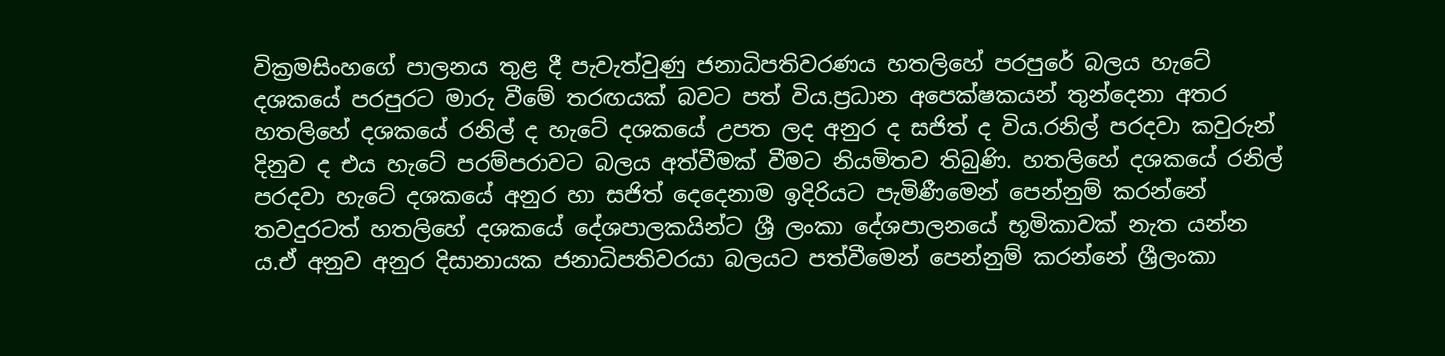වික්‍රමසිංහගේ පාලනය තුළ දී පැවැත්වුණු ජනාධිපතිවරණය හතලිහේ පරපුරේ බලය හැටේ දශකයේ පරපුරට මාරු වීමේ තරඟයක් බවට පත් විය.ප්‍රධාන අපෙක්ෂකයන් තුන්දෙනා අතර හතලිහේ දශකයේ රනිල් ද හැටේ දශකයේ උපත ලද අනුර ද සජිත් ද විය.රනිල් පරදවා කවුරුන් දිනුව ද එය හැටේ පරම්පරාවට බලය අත්වීමක් වීමට නියමිතව තිබුණි. හතලිහේ දශකයේ රනිල් පරදවා හැටේ දශකයේ අනුර හා සජිත් දෙදෙනාම ඉදිරියට පැමිණීමෙන් පෙන්නුම් කරන්නේ තවදුරටත් හතලිහේ දශකයේ දේශපාලකයින්ට ශ්‍රී ලංකා දේශපාලනයේ භූමිකාවක් නැත යන්න ය.ඒ අනුව අනුර දිසානායක ජනාධිපතිවරයා බලයට පත්වීමෙන් පෙන්නුම් කරන්නේ ශ්‍රීලංකා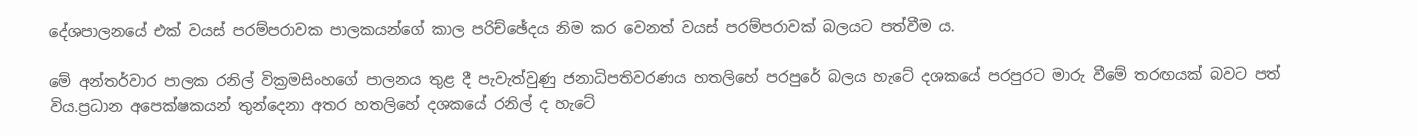දේශපාලනයේ එක් වයස් පරම්පරාවක පාලකයන්ගේ කාල පරිච්ඡේදය නිම කර වෙනත් වයස් පරම්පරාවක් බලයට පත්වීම ය.

මේ අන්තර්වාර පාලක රනිල් වික්‍රමසිංහගේ පාලනය තුළ දී පැවැත්වුණු ජනාධිපතිවරණය හතලිහේ පරපුරේ බලය හැටේ දශකයේ පරපුරට මාරු වීමේ තරඟයක් බවට පත් විය.ප්‍රධාන අපෙක්ෂකයන් තුන්දෙනා අතර හතලිහේ දශකයේ රනිල් ද හැටේ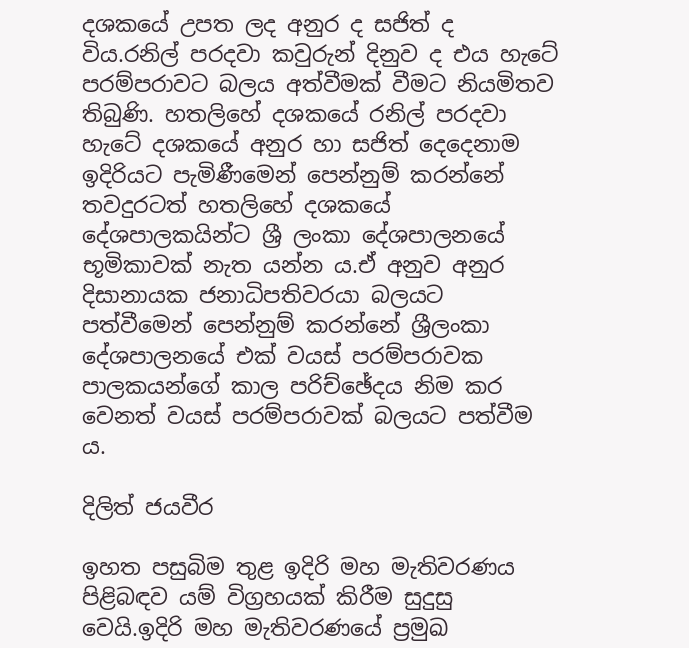දශකයේ උපත ලද අනුර ද සජිත් ද විය.රනිල් පරදවා කවුරුන් දිනුව ද එය හැටේ පරම්පරාවට බලය අත්වීමක් වීමට නියමිතව තිබුණි. හතලිහේ දශකයේ රනිල් පරදවා හැටේ දශකයේ අනුර හා සජිත් දෙදෙනාම ඉදිරියට පැමිණීමෙන් පෙන්නුම් කරන්නේ තවදුරටත් හතලිහේ දශකයේ දේශපාලකයින්ට ශ්‍රී ලංකා දේශපාලනයේ භූමිකාවක් නැත යන්න ය.ඒ අනුව අනුර දිසානායක ජනාධිපතිවරයා බලයට පත්වීමෙන් පෙන්නුම් කරන්නේ ශ්‍රීලංකා දේශපාලනයේ එක් වයස් පරම්පරාවක පාලකයන්ගේ කාල පරිච්ඡේදය නිම කර වෙනත් වයස් පරම්පරාවක් බලයට පත්වීම ය.

දිලිත් ජයවීර

ඉහත පසුබිම තුළ ඉදිරි මහ මැතිවරණය පිළිබඳව යම් විග්‍රහයක් කිරීම සුදුසු වෙයි.ඉදිරි මහ මැතිවරණයේ ප්‍රමුඛ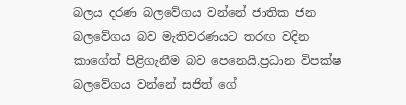බලය දරණ බලවේගය වන්නේ ජාතික ජන බලවේගය බව මැතිවරණයට තරඟ වදින කාගේත් පිළිගැනීම බව පෙනෙයි.ප්‍රධාන විපක්ෂ බලවේගය වන්නේ සජිත් ගේ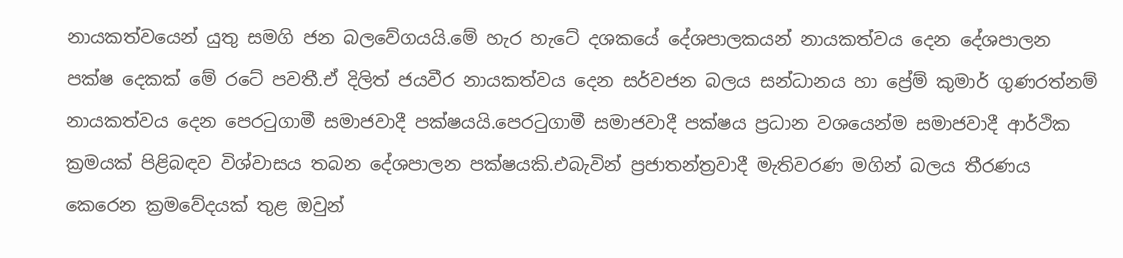නායකත්වයෙන් යුතු සමගි ජන බලවේගයයි.මේ හැර හැටේ දශකයේ දේශපාලකයන් නායකත්වය දෙන දේශපාලන පක්ෂ දෙකක් මේ රටේ පවතී.ඒ දිලිත් ජයවීර නායකත්වය දෙන සර්වජන බලය සන්ධානය හා ප්‍රේම් කුමාර් ගුණරත්නම් නායකත්වය දෙන පෙරටුගාමී සමාජවාදී පක්ෂයයි.පෙරටුගාමී සමාජවාදී පක්ෂය ප්‍රධාන වශයෙන්ම සමාජවාදී ආර්ථික ක්‍රමයක් පිළිබඳව විශ්වාසය තබන දේශපාලන පක්ෂයකි.එබැවින් ප්‍රජාතන්ත්‍රවාදී මැතිවරණ මගින් බලය තීරණය කෙරෙන ක්‍රමවේදයක් තුළ ඔවුන්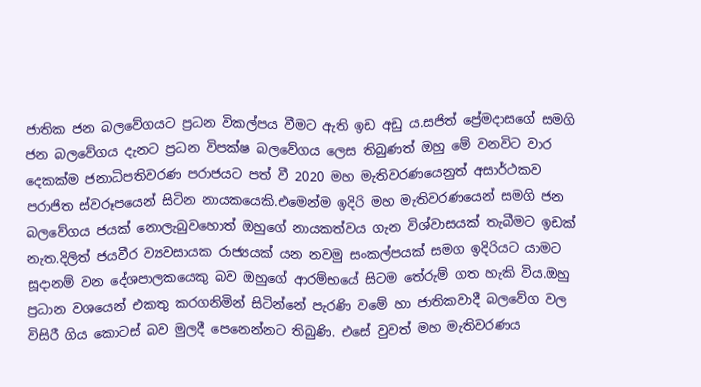ජාතික ජන බලවේගයට ප්‍රධන විකල්පය වීමට ඇති ඉඩ අඩු ය.සජිත් ප්‍රේමදාසගේ සමගි ජන බලවේගය දැනට ප්‍රධන විපක්ෂ බලවේගය ලෙස තිබුණත් ඔහු මේ වනවිට වාර දෙකක්ම ජනාධිපතිවරණ පරාජයට පත් වී 2020 මහ මැතිවරණයෙනුත් අසාර්ථකව පරාජිත ස්වරූපයෙන් සිටින නායකයෙකි.එමෙන්ම ඉදිරි මහ මැතිවරණයෙන් සමගි ජන බලවේගය ජයක් නොලැබුවහොත් ඔහුගේ නායකත්වය ගැන විශ්වාසයක් තැබීමට ඉඩක් නැත.දිලිත් ජයවීර ව්‍යවසායක රාජ්‍යයක් යන නවමු සංකල්පයක් සමග ඉදිරියට යාමට සූදානම් වන දේශපාලකයෙකු බව ඔහුගේ ආරම්භයේ සිටම තේරුම් ගත හැකි විය.ඔහු ප්‍රධාන වශයෙන් එකතු කරගනිමින් සිටින්නේ පැරණි වමේ හා ජාතිකවාදී බලවේග වල විසිරී ගිය කොටස් බව මුලදී පෙනෙන්නට තිබුණි. එසේ වුවත් මහ මැතිවරණය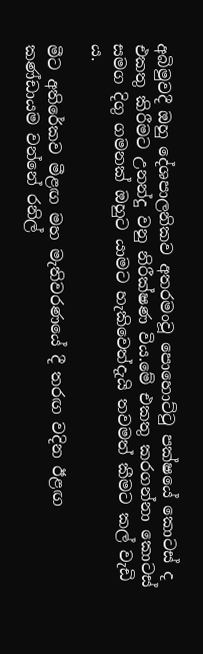අබිමුවදී ඔහු දේශපාලනිකව අතරමංවූ පොහොට්ටු පක්ෂයේ කොටස් ද එකතු කිරීමට උනන්දු වනු නිරීක්ෂණ විය.මේ එකතු කරගන්නා කොටස් සමග දිගු ගමනක් ඔහුට යාමට හැකිවෙත්දැයි තවමත් කීමට කල් වැඩි ය.

මීට අතිරේකව මීළඟ මහ මැතිවරණයේ දී තරඟ වදින ඊළඟ කණ්ඩායම වන්නේ රනිල්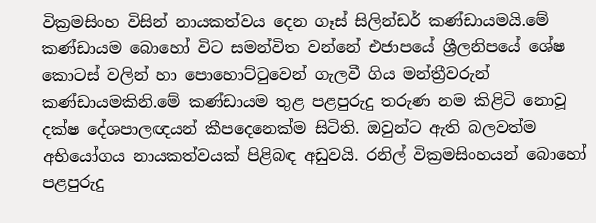වික්‍රමසිංහ විසින් නායකත්වය දෙන ගෑස් සිලින්ඩර් කණ්ඩායමයි.මේ කණ්ඩායම බොහෝ විට සමන්විත වන්නේ එජාපයේ ශ්‍රීලනිපයේ ශේෂ කොටස් වලින් හා පොහොට්ටුවෙන් ගැලවී ගිය මන්ත්‍රීවරුන් කණ්ඩායමකිනි.මේ කණ්ඩායම තුළ පළපුරුදු තරුණ නම කිළිටි නොවූ දක්ෂ දේශපාලඥයන් කීපදෙනෙක්ම සිටිති. ඔවුන්ට ඇති බලවත්ම අභියෝගය නායකත්වයක් පිළිබඳ අඩුවයි. රනිල් වික්‍රමසිංහයන් බොහෝ පළපුරුදු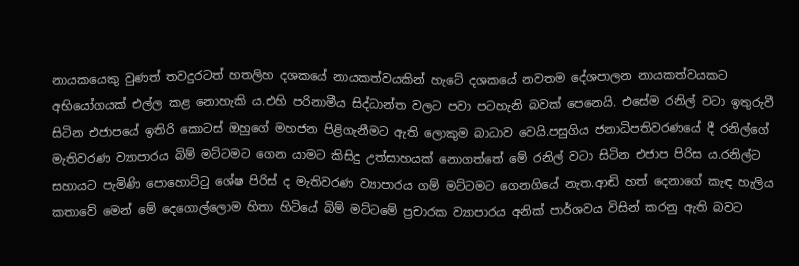නායකයෙකු වුණත් තවදුරටත් හතලිහ දශකයේ නායකත්වයකින් හැටේ දශකයේ නවතම දේශපාලන නායකත්වයකට අභියෝගයක් එල්ල කළ නොහැකි ය.එහි පරිනාමීය සිද්ධාන්ත වලට පවා පටහැනි බවක් පෙනෙයි. එසේම රනිල් වටා ඉතුරුවී සිටින එජාපයේ ඉතිරි කොටස් ඔහුගේ මහජන පිළිගැනීමට ඇති ලොකුම බාධාව වෙයි.පසුගිය ජනාධිපතිවරණයේ දී රනිල්ගේ මැතිවරණ ව්‍යාපාරය බිම් මට්ටමට ගෙන යාමට කිසිදු උත්සාහයක් නොගත්තේ මේ රනිල් වටා සිටින එජාප පිරිස ය.රනිල්ට සහායට පැමිණි පොහොට්ටු ශේෂ පිරිස් ද මැතිවරණ ව්‍යාපාරය ගම් මට්ටමට ගෙනගියේ නැත.ආඬි හත් දෙනාගේ කැඳ හැලිය කතාවේ මෙන් මේ දෙගොල්ලොම හිතා හිටියේ බිම් මට්ටමේ ප්‍රචාරක ව්‍යාපාරය අනික් පාර්ශවය විසින් කරනු ඇති බවට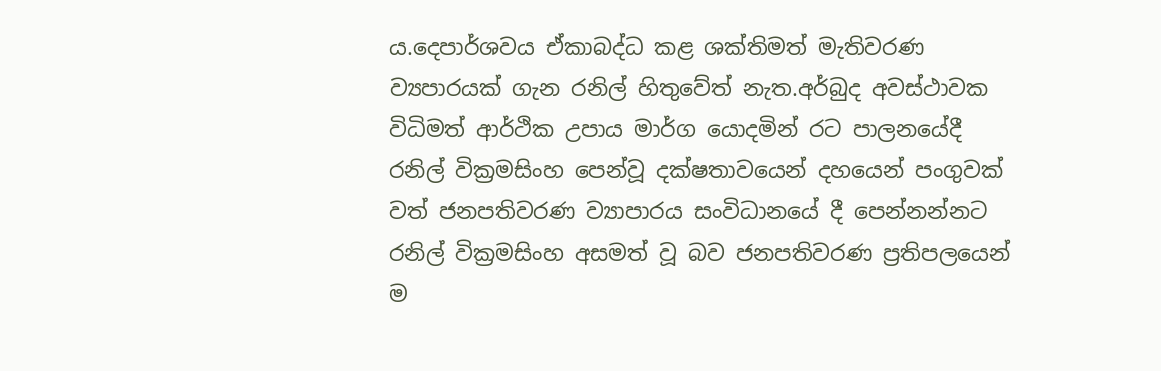ය.දෙපාර්ශවය ඒකාබද්ධ කළ ශක්තිමත් මැතිවරණ ව්‍යපාරයක් ගැන රනිල් හිතුවේත් නැත.අර්බුද අවස්ථාවක විධිමත් ආර්ථික උපාය මාර්ග යොදමින් රට පාලනයේදී රනිල් වික්‍රමසිංහ පෙන්වූ දක්ෂතාවයෙන් දහයෙන් පංගුවක් වත් ජනපතිවරණ ව්‍යාපාරය සංවිධානයේ දී පෙන්නන්නට රනිල් වික්‍රමසිංහ අසමත් වූ බව ජනපතිවරණ ප්‍රතිපලයෙන් ම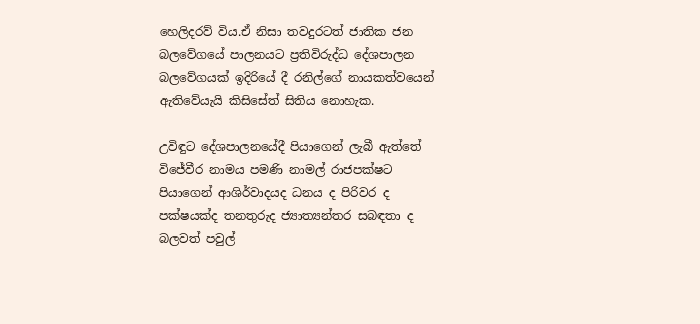හෙලිදරව් විය.ඒ නිසා තවදුරටත් ජාතික ජන බලවේගයේ පාලනයට ප්‍රතිවිරුද්ධ දේශපාලන බලවේගයක් ඉදිරියේ දී රනිල්ගේ නායකත්වයෙන් ඇතිවේයැයි කිසිසේත් සිතිය නොහැක.

උවිඳුට දේශපාලනයේදී පියාගෙන් ලැබී ඇත්තේ විජේවීර නාමය පමණි නාමල් රාජපක්ෂට පියාගෙන් ආශිර්වාදයද ධනය ද පිරිවර ද පක්ෂයක්ද තනතුරුද ජ්‍යාත්‍යන්තර සබඳතා ද බලවත් පවුල්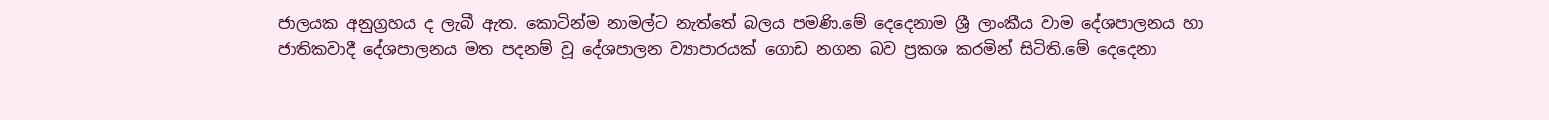ජාලයක අනුග්‍රහය ද ලැබී ඇත. කොටින්ම නාමල්ට නැත්තේ බලය පමණි.මේ දෙදෙනාම ශ්‍රී ලාංකීය වාම දේශපාලනය හා ජාතිකවාදී දේශපාලනය මත පදනම් වූ දේශපාලන ව්‍යාපාරයක් ගොඩ නගන බව ප්‍රකශ කරමින් සිටිති.මේ දෙදෙනා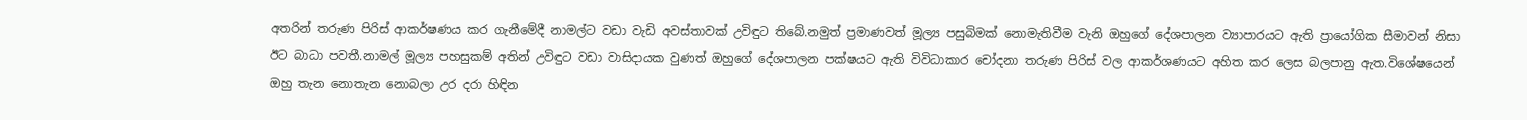අතරින් තරුණ පිරිස් ආකර්ෂණය කර ගැනීමේදී නාමල්ට වඩා වැඩි අවස්තාවක් උවිඳුට තිබේ.නමුත් ප්‍රමාණවත් මූල්‍ය පසුබිමක් නොමැතිවීම වැනි ඔහුගේ දේශපාලන ව්‍යාපාරයට ඇති ප්‍රායෝගික සීමාවන් නිසා ඊට බාධා පවතී.නාමල් මූල්‍ය පහසුකම් අතින් උවිඳුට වඩා වාසිදායක වුණත් ඔහුගේ දේශපාලන පක්ෂයට ඇති විවිධාකාර චෝදනා තරුණ පිරිස් වල ආකර්ශණයට අහිත කර ලෙස බලපානු ඇත.විශේෂයෙන් ඔහු තැන නොතැන නොබලා උර දරා හිඳින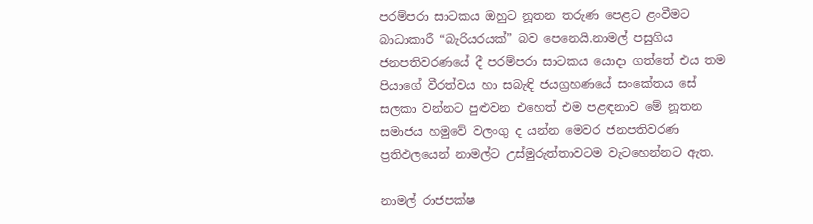පරම්පරා සාටකය ඔහුට නූතන තරුණ පෙළට ළංවීමට බාධාකාරී “බැරියරයක්” බව පෙනෙයි.නාමල් පසුගිය ජනපතිවරණයේ දී පරම්පරා සාටකය යොදා ගත්තේ එය තම පියාගේ වීරත්වය හා සබැඳි ජයග්‍රහණයේ සංකේතය සේ සලකා වන්නට පුළුවන එහෙත් එම පළඳනාව මේ නූතන සමාජය හමුවේ වලංගු ද යන්න මෙවර ජනපතිවරණ ප්‍රතිඵලයෙන් නාමල්ට උස්මුරුත්තාවටම වැටහෙන්නට ඇත.

නාමල් රාජපක්ෂ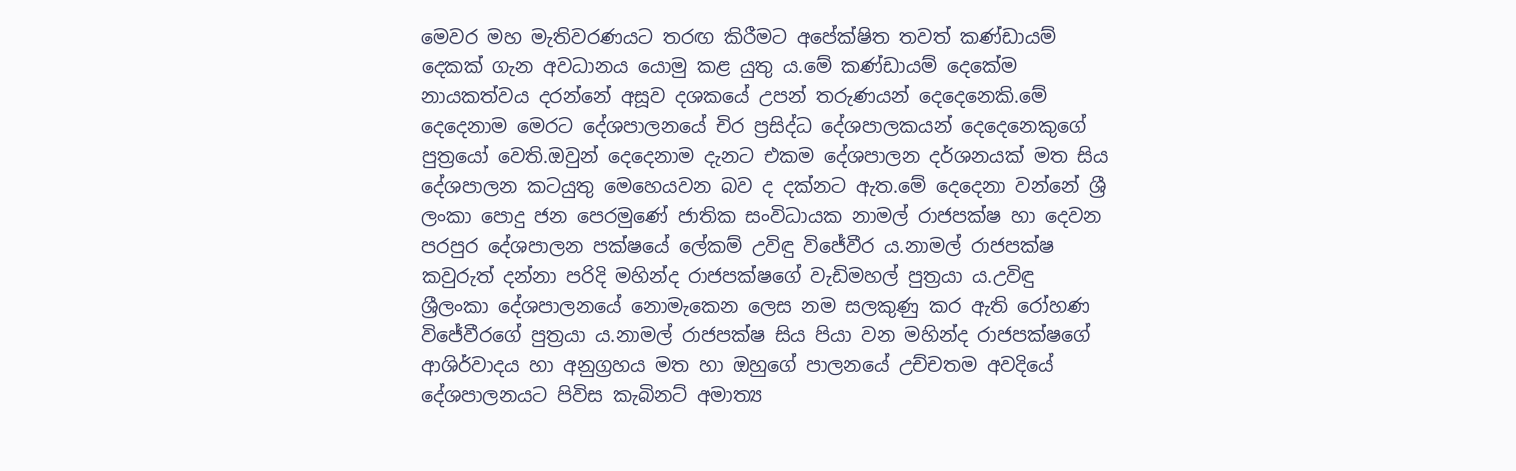මෙවර මහ මැතිවරණයට තරඟ කිරීමට අපේක්ෂිත තවත් කණ්ඩායම් දෙකක් ගැන අවධානය යොමු කළ යුතු ය.මේ කණ්ඩායම් දෙකේම නායකත්වය දරන්නේ අසූව දශකයේ උපන් තරුණයන් දෙදෙනෙකි.මේ දෙදෙනාම මෙරට දේශපාලනයේ චිර ප්‍රසිද්ධ දේශපාලකයන් දෙදෙනෙකුගේ පුත්‍රයෝ වෙති.ඔවුන් දෙදෙනාම දැනට එකම දේශපාලන දර්ශනයක් මත සිය දේශපාලන කටයුතු මෙහෙයවන බව ද දක්නට ඇත.මේ දෙදෙනා වන්නේ ශ්‍රී ලංකා පොදු ජන පෙරමුණේ ජාතික සංවිධායක නාමල් රාජපක්ෂ හා දෙවන පරපුර දේශපාලන පක්ෂයේ ලේකම් උවිඳු විජේවීර ය.නාමල් රාජපක්ෂ කවුරුත් දන්නා පරිදි මහින්ද රාජපක්ෂගේ වැඩිමහල් පුත්‍රයා ය.උවිඳු ශ්‍රීලංකා දේශපාලනයේ නොමැකෙන ලෙස නම සලකුණු කර ඇති රෝහණ විජේවීරගේ පුත්‍රයා ය.නාමල් රාජපක්ෂ සිය පියා වන මහින්ද රාජපක්ෂගේ ආශිර්වාදය හා අනුග්‍රහය මත හා ඔහුගේ පාලනයේ උච්චතම අවදියේ දේශපාලනයට පිවිස කැබිනට් අමාත්‍ය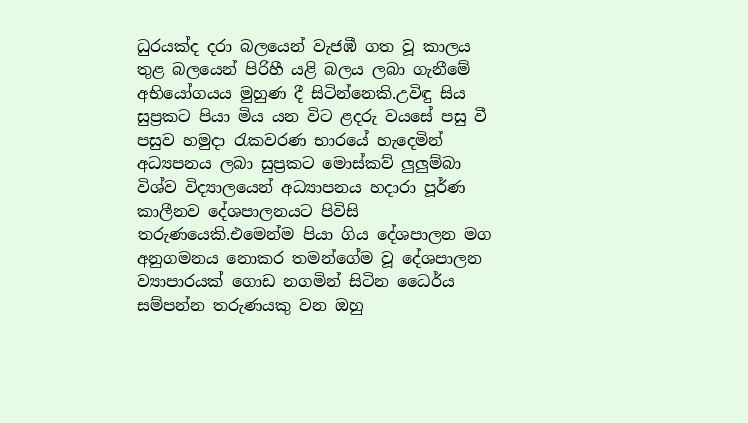ධුරයක්ද දරා බලයෙන් වැජඹී ගත වූ කාලය තුළ බලයෙන් පිරිහී යළි බලය ලබා ගැනීමේ අභියෝගයය මුහුණ දී සිටින්නෙකි.උවිඳු සිය සුප්‍රකට පියා මිය යන විට ළදරු වයසේ පසු වී පසුව හමුදා රැකවරණ භාරයේ හැදෙමින් අධ්‍යපනය ලබා සුප්‍රකට මොස්කව් ලුලුම්බා විශ්ව විද්‍යාලයෙන් අධ්‍යාපනය හදාරා පූර්ණ කාලීනව දේශපාලනයට පිවිසි තරුණයෙකි.එමෙන්ම පියා ගිය දේශපාලන මග අනුගමනය නොකර තමන්ගේම වූ දේශපාලන ව්‍යාපාරයක් ගොඩ නගමින් සිටින ධෛර්ය සම්පන්න තරුණයකු වන ඔහු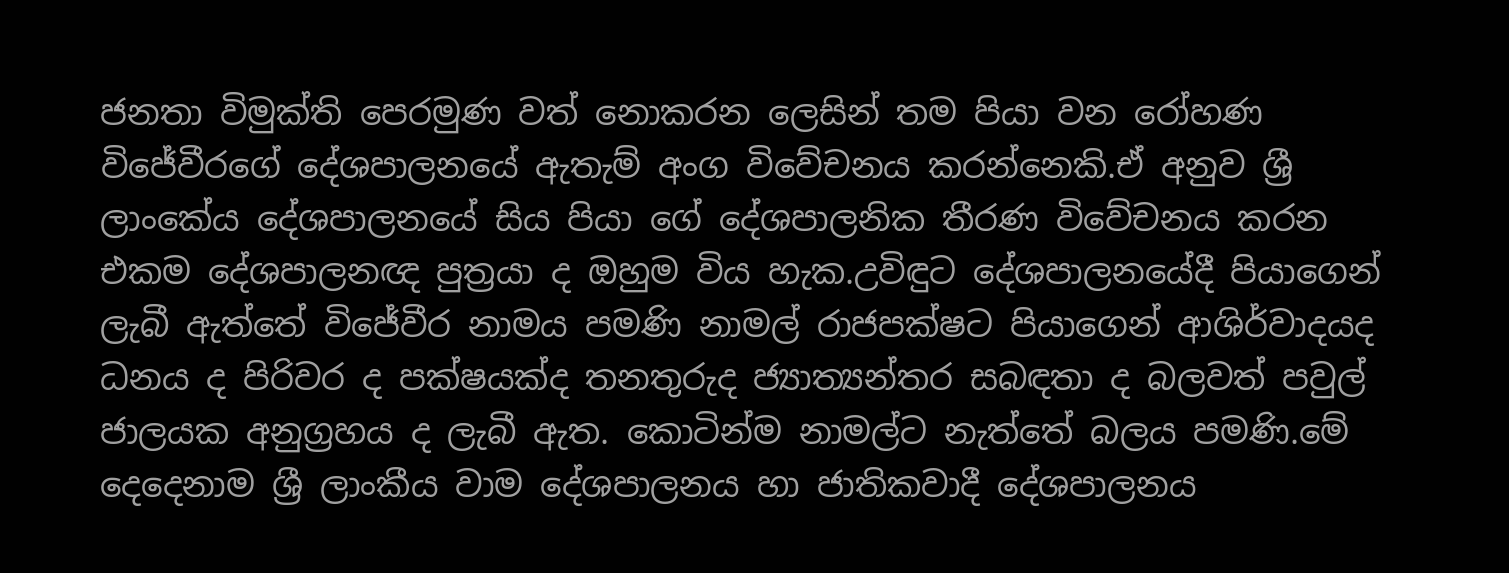ජනතා විමුක්ති පෙරමුණ වත් නොකරන ලෙසින් තම පියා වන රෝහණ විජේවීරගේ දේශපාලනයේ ඇතැම් අංග විවේචනය කරන්නෙකි.ඒ අනුව ශ්‍රී ලාංකේය දේශපාලනයේ සිය පියා ගේ දේශපාලනික තීරණ විවේචනය කරන එකම දේශපාලනඥ පුත්‍රයා ද ඔහුම විය හැක.උවිඳුට දේශපාලනයේදී පියාගෙන් ලැබී ඇත්තේ විජේවීර නාමය පමණි නාමල් රාජපක්ෂට පියාගෙන් ආශිර්වාදයද ධනය ද පිරිවර ද පක්ෂයක්ද තනතුරුද ජ්‍යාත්‍යන්තර සබඳතා ද බලවත් පවුල් ජාලයක අනුග්‍රහය ද ලැබී ඇත. කොටින්ම නාමල්ට නැත්තේ බලය පමණි.මේ දෙදෙනාම ශ්‍රී ලාංකීය වාම දේශපාලනය හා ජාතිකවාදී දේශපාලනය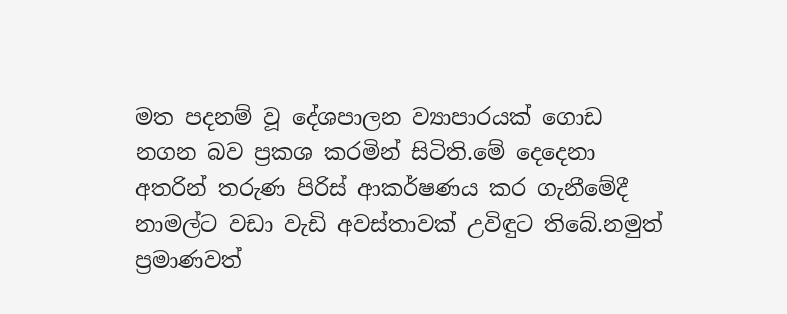මත පදනම් වූ දේශපාලන ව්‍යාපාරයක් ගොඩ නගන බව ප්‍රකශ කරමින් සිටිති.මේ දෙදෙනා අතරින් තරුණ පිරිස් ආකර්ෂණය කර ගැනීමේදී නාමල්ට වඩා වැඩි අවස්තාවක් උවිඳුට තිබේ.නමුත් ප්‍රමාණවත්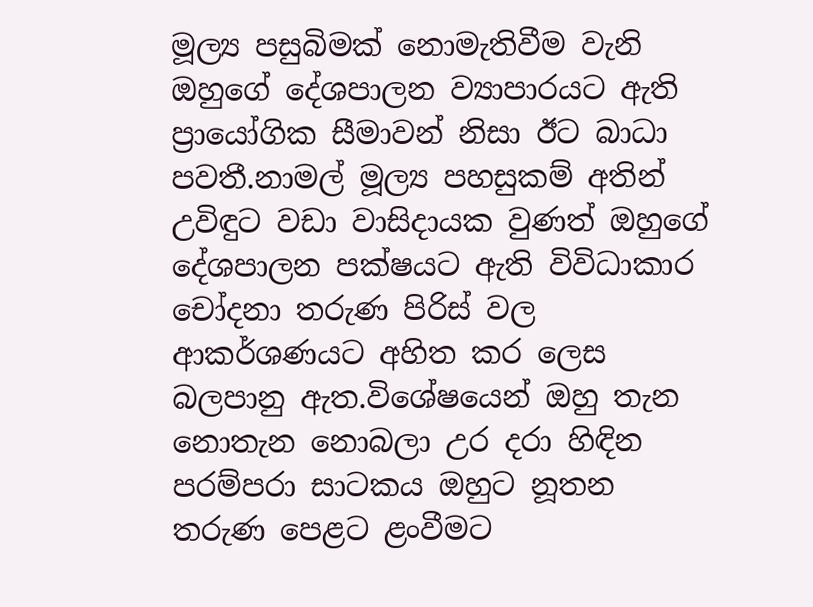මූල්‍ය පසුබිමක් නොමැතිවීම වැනි ඔහුගේ දේශපාලන ව්‍යාපාරයට ඇති ප්‍රායෝගික සීමාවන් නිසා ඊට බාධා පවතී.නාමල් මූල්‍ය පහසුකම් අතින් උවිඳුට වඩා වාසිදායක වුණත් ඔහුගේ දේශපාලන පක්ෂයට ඇති විවිධාකාර චෝදනා තරුණ පිරිස් වල ආකර්ශණයට අහිත කර ලෙස බලපානු ඇත.විශේෂයෙන් ඔහු තැන නොතැන නොබලා උර දරා හිඳින පරම්පරා සාටකය ඔහුට නූතන තරුණ පෙළට ළංවීමට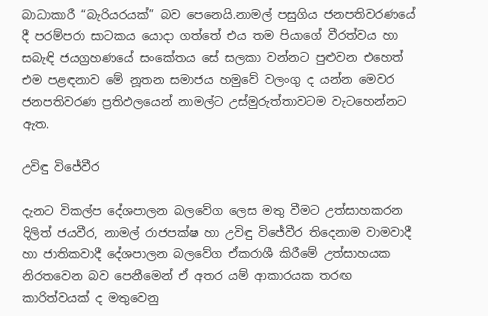බාධාකාරී “බැරියරයක්” බව පෙනෙයි.නාමල් පසුගිය ජනපතිවරණයේ දී පරම්පරා සාටකය යොදා ගත්තේ එය තම පියාගේ වීරත්වය හා සබැඳි ජයග්‍රහණයේ සංකේතය සේ සලකා වන්නට පුළුවන එහෙත් එම පළඳනාව මේ නූතන සමාජය හමුවේ වලංගු ද යන්න මෙවර ජනපතිවරණ ප්‍රතිඵලයෙන් නාමල්ට උස්මුරුත්තාවටම වැටහෙන්නට ඇත.

උවිඳු විජේවීර

දැනට විකල්ප දේශපාලන බලවේග ලෙස මතු වීමට උත්සාහකරන දිලිත් ජයවීර, නාමල් රාජපක්ෂ හා උවිඳු විජේවීර තිදෙනාම වාමවාදී හා ජාතිකවාදී දේශපාලන බලවේග ඒකරාශී කිරීමේ උත්සාහයක නිරතවෙන බව පෙනීමෙන් ඒ අතර යම් ආකාරයක තරඟ කාරිත්වයක් ද මතුවෙනු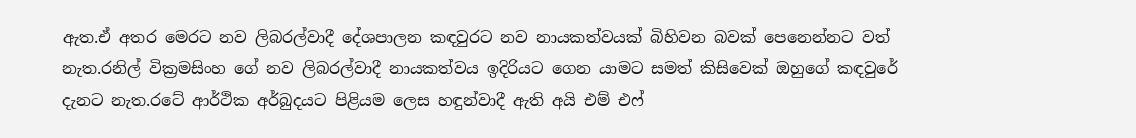ඇත.ඒ අතර මෙරට නව ලිබරල්වාදී දේශපාලන කඳවුරට නව නායකත්වයක් බිහිවන බවක් පෙනෙන්නට වත් නැත.රනිල් වික්‍රමසිංහ ගේ නව ලිබරල්වාදී නායකත්වය ඉදිරියට ගෙන යාමට සමත් කිසිවෙක් ඔහුගේ කඳවුරේ දැනට නැත.රටේ ආර්ථික අර්බුදයට පිළියම ලෙස හඳුන්වාදී ඇති අයි එම් එෆ්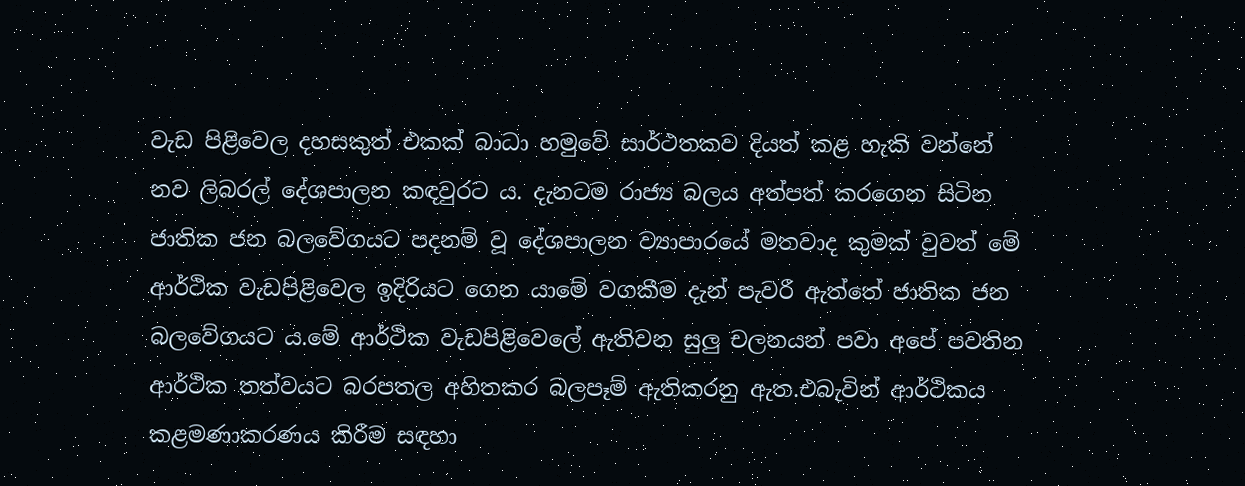වැඩ පිළිවෙල දහසකුත් එකක් බාධා හමුවේ සාර්ථතකව දියත් කළ හැකි වන්නේ නව ලිබරල් දේශපාලන කඳවුරට ය. දැනටම රාජ්‍ය බලය අත්පත් කරගෙන සිටින ජාතික ජන බලවේගයට පදනම් වූ දේශපාලන ව්‍යාපාරයේ මතවාද කුමක් වුවත් මේ ආර්ථික වැඩපිළිවෙල ඉදිරියට ගෙන යාමේ වගකීම දැන් පැවරී ඇත්තේ ජාතික ජන බලවේගයට ය.මේ ආර්ථික වැඩපිළිවෙලේ ඇතිවන සුලු චලනයන් පවා අපේ පවතින ආර්ථික තත්වයට බරපතල අහිතකර බලපෑම් ඇතිකරනු ඇත.එබැවින් ආර්ථිකය කළමණාකරණය කිරීම සඳහා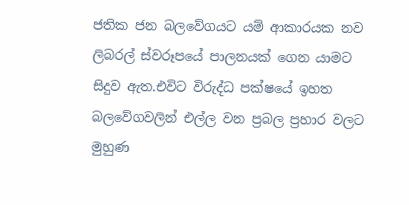ජතික ජන බලවේගයට යම් ආකාරයක නව ලිබරල් ස්වරූපයේ පාලනයක් ගෙන යාමට සිදුව ඇත.එවිට විරුද්ධ පක්ෂයේ ඉහත බලවේගවලින් එල්ල වන ප්‍රබල ප්‍රහාර වලට මුහුණ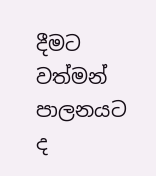දීමට වත්මන් පාලනයට ද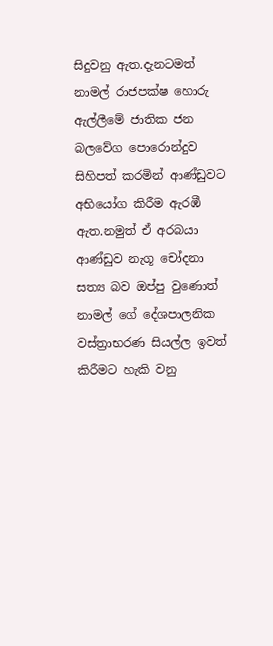සිදුවනු ඇත.දැනටමත් නාමල් රාජපක්ෂ හොරු ඇල්ලීමේ ජාතික ජන බලවේග පොරොන්දුව සිහිපත් කරමින් ආණ්ඩුවට අභියෝග කිරීම ඇරඹී ඇත.නමුත් ඒ අරබයා ආණ්ඩුව නැගූ චෝදනා සත්‍ය බව ඔප්පු වුණොත් නාමල් ගේ දේශපාලනික වස්ත්‍රාභරණ සියල්ල ඉවත් කිරීමට හැකි වනු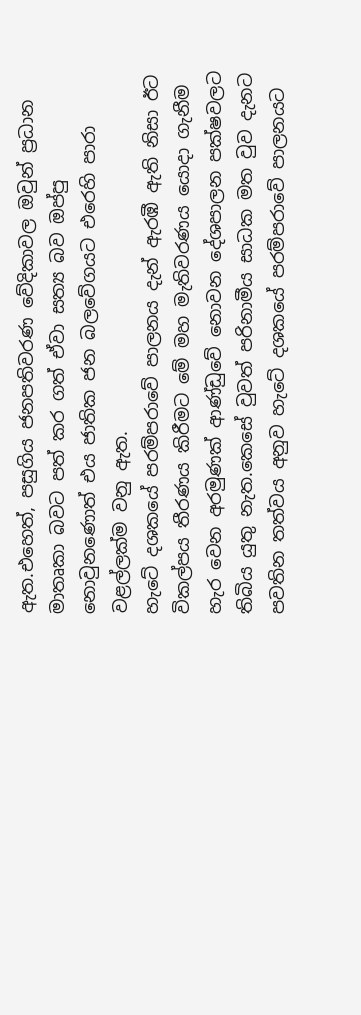ඇත.එහෙත්, පසුගිය ජනපතිවරණ වේදිකාවල ඔවුන් ප්‍රධාන මාතෘකා බවට පත් කර ගත් ඒවා සත්‍ය බව ඔප්පු නොවුනණොත් එය ජාතික ජන බලවේගයට එරෙහි පාරා වළල්ලක්ම වනු ඇත.
හැටේ දශකයේ පරම්පරාවේ පාලනය දැන් ඇරඹී ඇති නිසා ඊට විකල්පය තීරණය කිරීමට මේ මහ මැතිවරණය යොදා ගැනීම හැර වෙන අරමුණක් ආණ්ඩුවේ නොවන දේශපාලන පක්ෂවලට තිබිය යුතු නැත.කෙසේ වුවත් පරිනාමීය සාධක මත වුව දැනට පවතින තත්වය අනුව හැටේ දශකයේ පරම්පරාවේ පාලනයට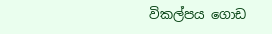විකල්පය ගොඩ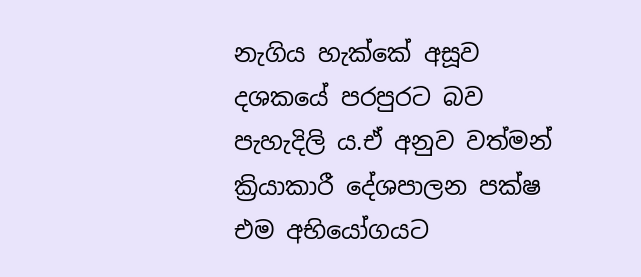නැගිය හැක්කේ අසූව දශකයේ පරපුරට බව පැහැදිලි ය.ඒ අනුව වත්මන් ක්‍රියාකාරී දේශපාලන පක්ෂ එම අභියෝගයට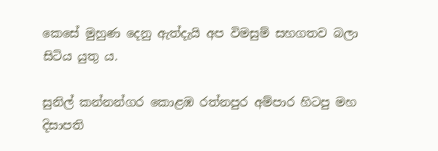කෙසේ මුහුණ දෙනු ඇත්දැයි අප විමසුම් සහගතව බලා සිටිය යුතු ය.

සුනිල් කන්නන්ගර කොළඹ රත්නපුර අම්පාර හිටපු මහ දිසාපති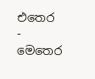එතෙර - මෙතෙර